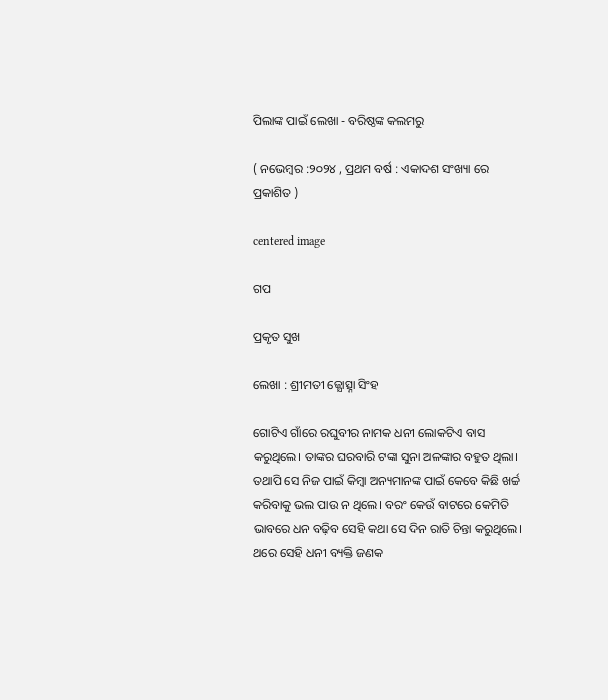ପିଲାଙ୍କ ପାଇଁ ଲେଖା - ବରିଷ୍ଠଙ୍କ କଲମରୁ

( ନଭେମ୍ବର :୨୦୨୪ , ପ୍ରଥମ ବର୍ଷ : ଏକାଦଶ ସଂଖ୍ୟା ରେ ପ୍ରକାଶିତ )

centered image

ଗପ

ପ୍ରକୃତ ସୁଖ

ଲେଖା : ଶ୍ରୀମତୀ ଜ୍ଯୋତ୍ସ୍ନା ସିଂହ

ଗୋଟିଏ ଗାଁରେ ରଘୁବୀର ନାମକ ଧନୀ ଲୋକଟିଏ ବାସ କରୁଥିଲେ। ତାଙ୍କର ଘରବାରି ଟଙ୍କା ସୁନା ଅଳଙ୍କାର ବହୁତ ଥିଲା। ତଥାପି ସେ ନିଜ ପାଇଁ କିମ୍ବା ଅନ୍ୟମାନଙ୍କ ପାଇଁ କେବେ କିଛି ଖର୍ଚ୍ଚ କରିବାକୁ ଭଲ ପାଉ ନ ଥିଲେ। ବରଂ କେଉଁ ବାଟରେ କେମିତି ଭାବରେ ଧନ ବଢ଼ିବ ସେହି କଥା ସେ ଦିନ ରାତି ଚିନ୍ତା କରୁଥିଲେ।
ଥରେ ସେହି ଧନୀ ବ୍ୟକ୍ତି ଜଣକ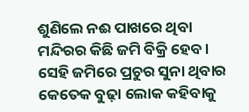ଶୁଣିଲେ ନଈ ପାଖରେ ଥିବା ମନ୍ଦିରର କିଛି ଜମି ବିକ୍ରି ହେବ। ସେହି ଜମିରେ ପ୍ରଚୁର ସୁନା ଥିବାର କେତେକ ବୁଢ଼ା ଲୋକ କହିବାକୁ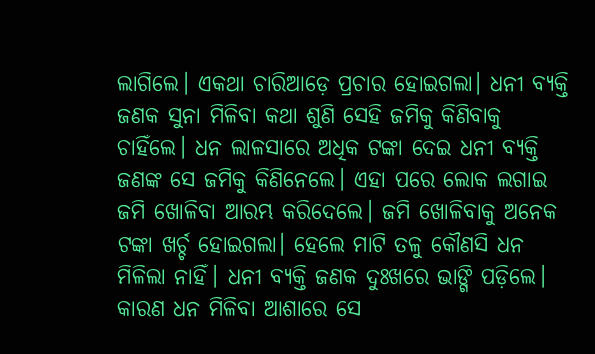ଲାଗିଲେ। ଏକଥା ଚାରିଆଡ଼େ ପ୍ରଚାର ହୋଇଗଲା। ଧନୀ ବ୍ଯକ୍ତି ଜଣକ ସୁନା ମିଳିବା କଥା ଶୁଣି ସେହି ଜମିକୁ କିଣିବାକୁ ଚାହିଁଲେ। ଧନ ଲାଳସାରେ ଅଧିକ ଟଙ୍କା ଦେଇ ଧନୀ ବ୍ଯକ୍ତି ଜଣଙ୍କ ସେ ଜମିକୁ କିଣିନେଲେ। ଏହା ପରେ ଲୋକ ଲଗାଇ ଜମି ଖୋଳିବା ଆରମ୍ଭ କରିଦେଲେ। ଜମି ଖୋଳିବାକୁ ଅନେକ ଟଙ୍କା ଖର୍ଚ୍ଚ ହୋଇଗଲା। ହେଲେ ମାଟି ତଳୁ କୌଣସି ଧନ ମିଳିଲା ନାହିଁ। ଧନୀ ବ୍ଯକ୍ତି ଜଣକ ଦୁଃଖରେ ଭାଙ୍ଗି ପଡ଼ିଲେ। କାରଣ ଧନ ମିଳିବା ଆଶାରେ ସେ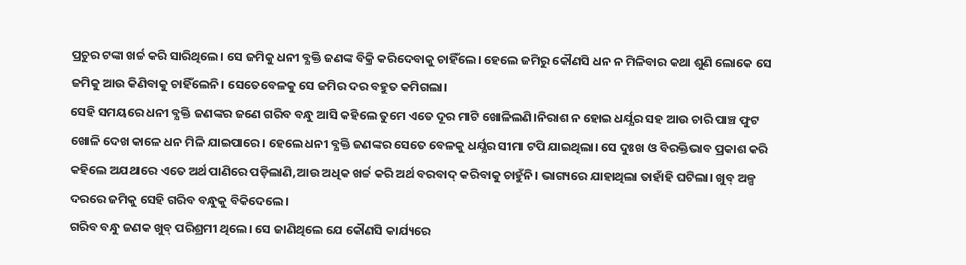ପ୍ରଚୁର ଟଙ୍କା ଖର୍ଚ୍ଚ କରି ସାରିଥିଲେ। ସେ ଜମିକୁ ଧନୀ ବ୍ଯକ୍ତି ଜଣଙ୍କ ବିକ୍ରି କରିଦେବାକୁ ଚାହିଁଲେ। ହେଲେ ଜମିରୁ କୌଣସି ଧନ ନ ମିଳିବାର କଥା ଶୁଣି ଲୋକେ ସେ ଜମିକୁ ଆଉ କିଣିବାକୁ ଚାହିଁଲେନି। ସେତେବେଳକୁ ସେ ଜମିର ଦର ବହୁତ କମିଗଲା।
ସେହି ସମୟରେ ଧନୀ ବ୍ଯକ୍ତି ଜଣଙ୍କର ଜଣେ ଗରିବ ବନ୍ଧୁ ଆସି କହିଲେ ତୁମେ ଏତେ ଦୂର ମାଟି ଖୋଳିଲଣି।ନିରାଶ ନ ହୋଇ ଧର୍ଯ୍ଯର ସହ ଆଉ ଚାରି ପାଞ୍ଚ ଫୁଟ ଖୋଳି ଦେଖ କାଳେ ଧନ ମିଳି ଯାଇପାରେ। ହେଲେ ଧନୀ ବ୍ଯକ୍ତି ଜଣଙ୍କର ସେତେ ବେଳକୁ ଧର୍ଯ୍ଯର ସୀମା ଟପି ଯାଇଥିଲା। ସେ ଦୁଃଖ ଓ ବିରକ୍ତିଭାବ ପ୍ରକାଶ କରି କହିଲେ ଅଯଥାରେ ଏତେ ଅର୍ଥ ପାଣିରେ ପଡ଼ିଲାଣି,ଆଉ ଅଧିକ ଖର୍ଚ୍ଚ କରି ଅର୍ଥ ବରବାଦ୍ କରିବାକୁ ଚାହୁଁନି। ଭାଗ୍ୟରେ ଯାହାଥିଲା ତାହାଁହି ଘଟିଲା। ଖୁବ୍ ଅଳ୍ପ ଦରରେ ଜମିକୁ ସେହି ଗରିବ ବନ୍ଧୁକୁ ବିକିଦେଲେ।
ଗରିବ ବନ୍ଧୁ ଜଣକ ଖୁବ୍ ପରିଶ୍ରମୀ ଥିଲେ। ସେ ଜାଣିଥିଲେ ଯେ କୌଣସି କାର୍ଯ୍ୟରେ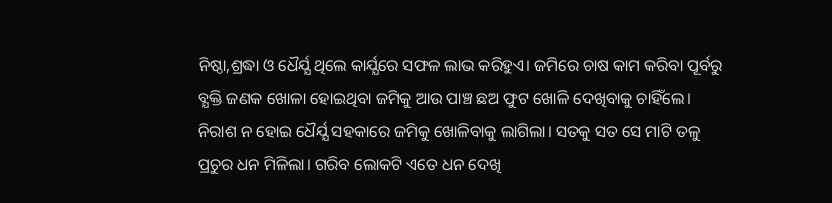ନିଷ୍ଠା,ଶ୍ରଦ୍ଧା ଓ ଧୈର୍ଯ୍ଯ ଥିଲେ କାର୍ଯ୍ଯରେ ସଫଳ ଲାଭ କରିହୁଏ। ଜମିରେ ଚାଷ କାମ କରିବା ପୂର୍ବରୁ ବ୍ଯକ୍ତି ଜଣକ ଖୋଳା ହୋଇଥିବା ଜମିକୁ ଆଉ ପାଞ୍ଚ ଛଅ ଫୁଟ ଖୋଳି ଦେଖିବାକୁ ଚାହିଁଲେ। ନିରାଶ ନ ହୋଇ ଧୈର୍ଯ୍ଯ ସହକାରେ ଜମିକୁ ଖୋଳିବାକୁ ଲାଗିଲା। ସତକୁ ସତ ସେ ମାଟି ତଳୁ ପ୍ରଚୁର ଧନ ମିଳିଲା। ଗରିବ ଲୋକଟି ଏତେ ଧନ ଦେଖି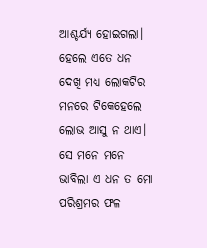ଆଶ୍ଚର୍ଯ୍ଯ ହୋଇଗଲା। ହେଲେ ଏତେ ଧନ ଦେଖି ମଧ୍ଯ ଲୋକଟିର ମନରେ ଟିକେହେଲେ ଲୋଭ ଆସୁ ନ ଥାଏ। ସେ ମନେ ମନେ ଭାବିଲା ଏ ଧନ ତ ମୋ ପରିଶ୍ରମର ଫଳ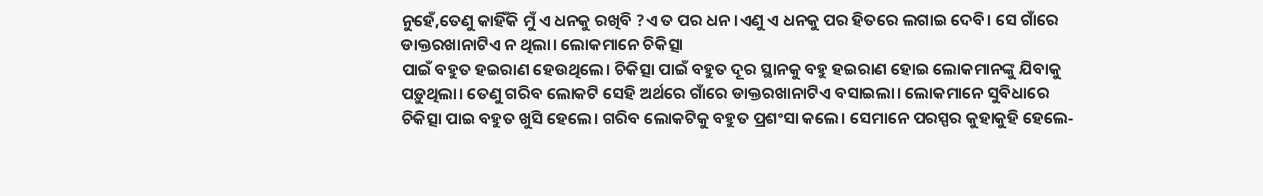ନୁହେଁ,ତେଣୁ କାହିଁକି ମୁଁ ଏ ଧନକୁ ରଖିବି ?ଏ ତ ପର ଧନ।ଏଣୁ ଏ ଧନକୁ ପର ହିତରେ ଲଗାଇ ଦେବି। ସେ ଗାଁରେ ଡାକ୍ତରଖାନାଟିଏ ନ ଥିଲା। ଲୋକମାନେ ଚିକିତ୍ସା
ପାଇଁ ବହୁତ ହଇରାଣ ହେଉଥିଲେ। ଚିକିତ୍ସା ପାଇଁ ବହୁତ ଦୂର ସ୍ଥାନକୁ ବହୁ ହଇରାଣ ହୋଇ ଲୋକମାନଙ୍କୁ ଯିବାକୁ ପଡ଼ୁଥିଲା। ତେଣୁ ଗରିବ ଲୋକଟି ସେହି ଅର୍ଥରେ ଗାଁରେ ଡାକ୍ତରଖାନାଟିଏ ବସାଇଲା। ଲୋକମାନେ ସୁବିଧାରେ ଚିକିତ୍ସା ପାଇ ବହୁତ ଖୁସି ହେଲେ। ଗରିବ ଲୋକଟିକୁ ବହୁତ ପ୍ରଶଂସା କଲେ। ସେମାନେ ପରସ୍ପର କୁହାକୁହି ହେଲେ‐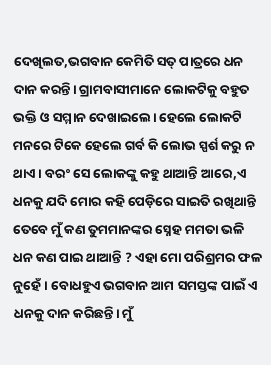ଦେଖିଲତ,ଭଗବାନ କେମିତି ସତ୍ ପାତ୍ରରେ ଧନ ଦାନ କରନ୍ତି। ଗ୍ରାମବାସୀମାନେ ଲୋକଟିକୁ ବହୁତ ଭକ୍ତି ଓ ସମ୍ମାନ ଦେଖାଇଲେ। ହେଲେ ଲୋକଟି ମନରେ ଟିକେ ହେଲେ ଗର୍ବ କି ଲୋଭ ସ୍ପର୍ଶ କରୁ ନ ଥାଏ। ବରଂ ସେ ଲୋକଙ୍କୁ କହୁ ଥାଆନ୍ତି ଆରେ,ଏ ଧନକୁ ଯଦି ମୋର କହି ପେଡ଼ିରେ ସାଇତି ରଖିଥାନ୍ତି ତେବେ ମୁଁ କଣ ତୁମମାନଙ୍କର ସ୍ନେହ ମମତା ଭଳି ଧନ କଣ ପାଇ ଥାଆନ୍ତି ? ଏହା ମୋ ପରିଶ୍ରମର ଫଳ ନୁହେଁ। ବୋଧହୁଏ ଭଗବାନ ଆମ ସମସ୍ତଙ୍କ ପାଇଁ ଏ ଧନକୁ ଦାନ କରିଛନ୍ତି। ମୁଁ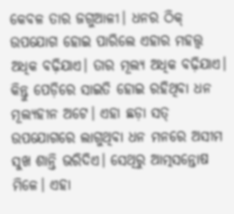କେବଳ ତାର ଜଗୁଆଳୀ। ଧନର ଠିକ୍ ଉପଯୋଗ ହୋଇ ପାରିଲେ ଏହାର ମହତ୍ତ୍ବ ଅଧିକ ବଢ଼ିଯାଏ। ତାର ମୂଲ୍ୟ ଅଧିକ ବଢ଼ିଯାଏ। କିନ୍ତୁ ପେଡ଼ିରେ ସାଇତି ହୋଇ ରହିଥିବା ଧନ ମୂଲ୍ୟହୀନ ଅଟେ। ଏହା ଛଡ଼ା ସତ୍ ଉପଯୋଗରେ ଲାଗୁଥିବା ଧନ ମନରେ ଅସୀମ ସୁଖ ଶାନ୍ତି ଭରିଦିଏ। ସେଥିରୁ ଆତ୍ମସନ୍ତୋଷ ମିଳେ। ଏହା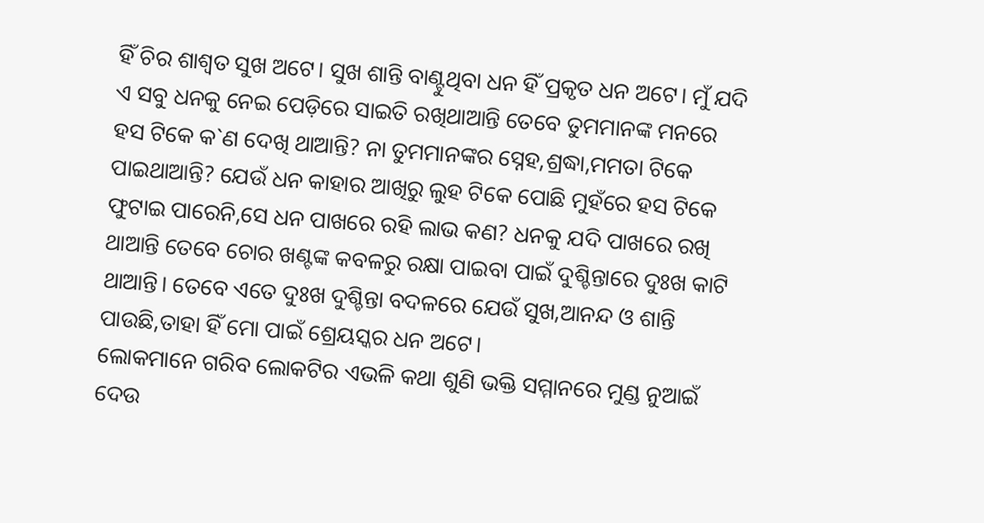ହିଁ ଚିର ଶାଶ୍ବତ ସୁଖ ଅଟେ। ସୁଖ ଶାନ୍ତି ବାଣ୍ଟୁଥିବା ଧନ ହିଁ ପ୍ରକୃତ ଧନ ଅଟେ। ମୁଁ ଯଦି ଏ ସବୁ ଧନକୁ ନେଇ ପେଡ଼ିରେ ସାଇତି ରଖିଥାଆନ୍ତି ତେବେ ତୁମମାନଙ୍କ ମନରେ ହସ ଟିକେ କ`ଣ ଦେଖି ଥାଆନ୍ତି? ନା ତୁମମାନଙ୍କର ସ୍ନେହ,ଶ୍ରଦ୍ଧା,ମମତା ଟିକେ ପାଇଥାଆନ୍ତି? ଯେଉଁ ଧନ କାହାର ଆଖିରୁ ଲୁହ ଟିକେ ପୋଛି ମୁହଁରେ ହସ ଟିକେ ଫୁଟାଇ ପାରେନି,ସେ ଧନ ପାଖରେ ରହି ଲାଭ କଣ? ଧନକୁ ଯଦି ପାଖରେ ରଖି ଥାଆନ୍ତି ତେବେ ଚୋର ଖଣ୍ଟଙ୍କ କବଳରୁ ରକ୍ଷା ପାଇବା ପାଇଁ ଦୁଶ୍ଚିନ୍ତାରେ ଦୁଃଖ କାଟି ଥାଆନ୍ତି। ତେବେ ଏତେ ଦୁଃଖ ଦୁଶ୍ଚିନ୍ତା ବଦଳରେ ଯେଉଁ ସୁଖ,ଆନନ୍ଦ ଓ ଶାନ୍ତି ପାଉଛି,ତାହା ହିଁ ମୋ ପାଇଁ ଶ୍ରେୟସ୍କର ଧନ ଅଟେ।
ଲୋକମାନେ ଗରିବ ଲୋକଟିର ଏଭଳି କଥା ଶୁଣି ଭକ୍ତି ସମ୍ମାନରେ ମୁଣ୍ଡ ନୁଆଇଁ ଦେଉ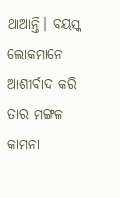ଥାଆନ୍ତି। ବୟସ୍କ ଲୋକମାନେ ଆଶୀର୍ବାଦ କରି ତାର ମଙ୍ଗଳ କାମନା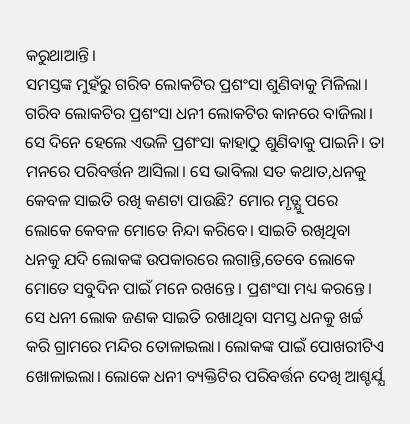କରୁଥାଆନ୍ତି।
ସମସ୍ତଙ୍କ ମୁହଁରୁ ଗରିବ ଲୋକଟିର ପ୍ରଶଂସା ଶୁଣିବାକୁ ମିଳିଲା। ଗରିବ ଲୋକଟିର ପ୍ରଶଂସା ଧନୀ ଲୋକଟିର କାନରେ ବାଜିଲା। ସେ ଦିନେ ହେଲେ ଏଭଳି ପ୍ରଶଂସା କାହାଠୁ ଶୁଣିବାକୁ ପାଇନି। ତା ମନରେ ପରିବର୍ତ୍ତନ ଆସିଲା। ସେ ଭାବିଲା ସତ କଥାତ,ଧନକୁ କେବଳ ସାଇତି ରଖି କଣଟା ପାଉଛି? ମୋର ମୃତ୍ଯୁ ପରେ ଲୋକେ କେବଳ ମୋତେ ନିନ୍ଦା କରିବେ। ସାଇତି ରଖିଥିବା ଧନକୁ ଯଦି ଲୋକଙ୍କ ଉପକାରରେ ଲଗାନ୍ତି,ତେବେ ଲୋକେ ମୋତେ ସବୁଦିନ ପାଇଁ ମନେ ରଖନ୍ତେ। ପ୍ରଶଂସା ମଧ୍ୟ କରନ୍ତେ। ସେ ଧନୀ ଲୋକ ଜଣକ ସାଇତି ରଖାଥିବା ସମସ୍ତ ଧନକୁ ଖର୍ଚ୍ଚ କରି ଗ୍ରାମରେ ମନ୍ଦିର ତୋଳାଇଲା। ଲୋକଙ୍କ ପାଇଁ ପୋଖରୀଟିଏ ଖୋଳାଇଲା। ଲୋକେ ଧନୀ ବ୍ୟକ୍ତିଟିର ପରିବର୍ତ୍ତନ ଦେଖି ଆଶ୍ଚର୍ଯ୍ଯ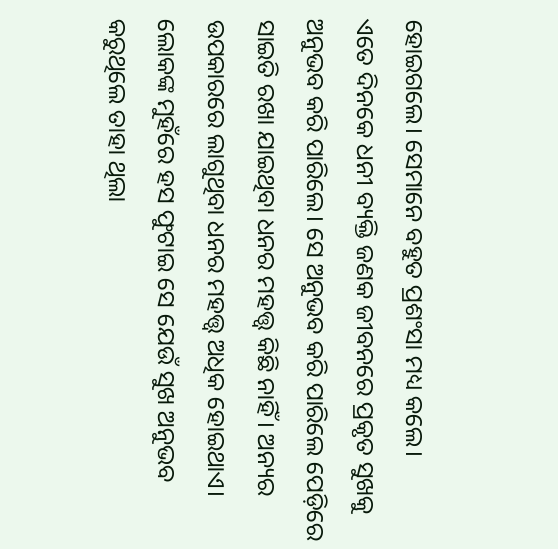ହୋଇଗଲେ। ସେମାନେ ବହୁତ ପ୍ରଶଂସା ମଧ୍ୟ କଲେ।
ଏତେ ଦିନକେ ଧନୀ ବ୍ୟକ୍ତି ଜଣକ ଜୀବନରେ ପ୍ରକୃତ ସୁଖକୁ ଅନୁଭବ କରି ପାରିଲେ। ସେ ଅନୁଭବ କରି ପାରିଲେ ପେଡ଼ିରେ ସାଇତି ରଖା ଯାଇଥିବା ଧନର ମହତ୍ତ୍ବ କିଛି ନାହିଁ। ଅନ୍ୟର ଉପକାରରେ ଲାଗୁଥିବା ଧନର ମହତ୍ତ୍ବ ଅଧିକ ହୋଇଥାଏ। ଲୋକଙ୍କ ମୁହଁରେ ହସ ଫୁଟାଇ ସେ ଯେଉଁ ସୁଖ ଅନୁଭବ କରୁଥିଲେ ତାହା ଥିଲା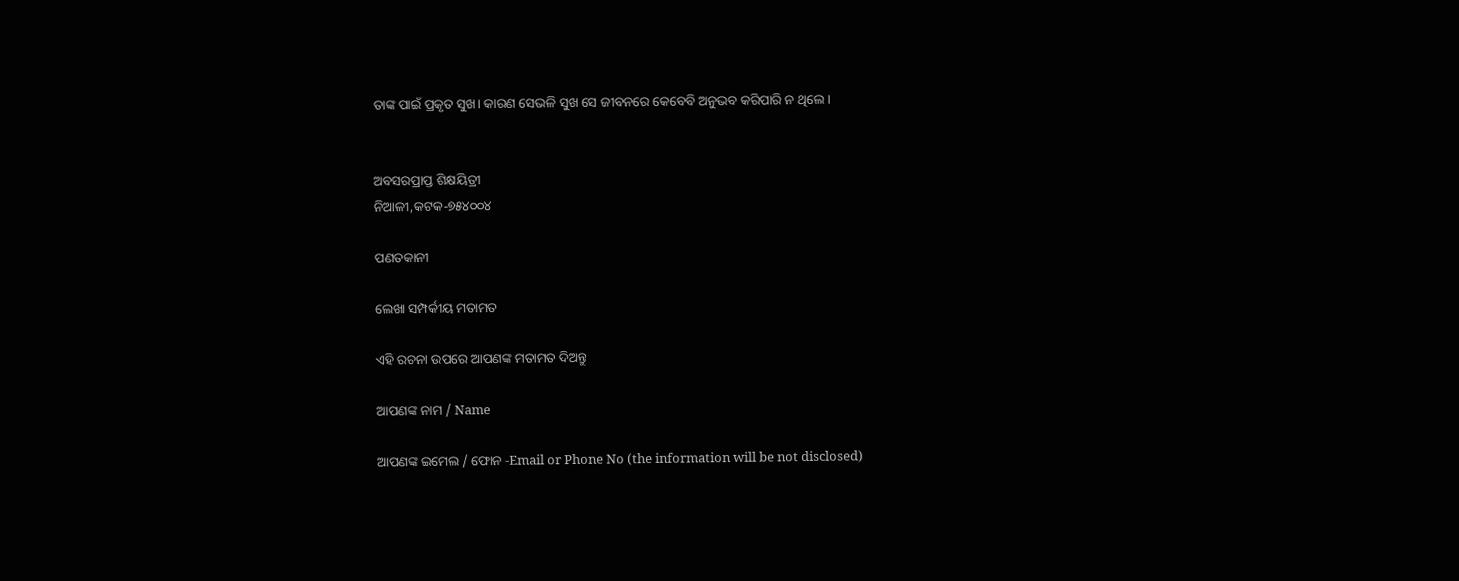ତାଙ୍କ ପାଇଁ ପ୍ରକୃତ ସୁଖ। କାରଣ ସେଭଳି ସୁଖ ସେ ଜୀବନରେ କେବେବି ଅନୁଭବ କରିପାରି ନ ଥିଲେ ।


ଅବସରପ୍ରାପ୍ତ ଶିକ୍ଷୟିତ୍ରୀ
ନିଆଳୀ,କଟକ‐୭୫୪୦୦୪

ପଣତକାନୀ

ଲେଖା ସମ୍ପର୍କୀୟ ମତାମତ

ଏହି ରଚନା ଉପରେ ଆପଣଙ୍କ ମତାମତ ଦିଅନ୍ତୁ

ଆପଣଙ୍କ ନାମ / Name

ଆପଣଙ୍କ ଇମେଲ / ଫୋନ -Email or Phone No (the information will be not disclosed)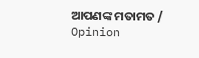ଆପଣଙ୍କ ମତାମତ / Opinion